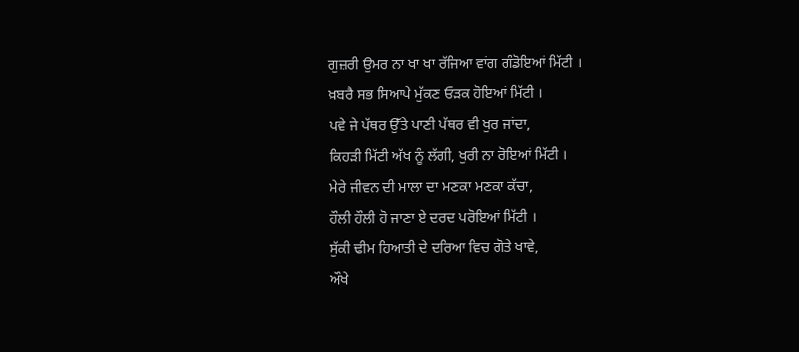ਗੁਜ਼ਰੀ ਉਮਰ ਨਾ ਖਾ ਖਾ ਰੱਜਿਆ ਵਾਂਗ ਗੰਡੋਇਆਂ ਮਿੱਟੀ ।
ਖ਼ਬਰੈ ਸਭ ਸਿਆਪੇ ਮੁੱਕਣ ਓੜਕ ਹੋਇਆਂ ਮਿੱਟੀ ।
ਪਵੇ ਜੇ ਪੱਥਰ ਉੱਤੇ ਪਾਣੀ ਪੱਥਰ ਵੀ ਖੁਰ ਜਾਂਦਾ,
ਕਿਹੜੀ ਮਿੱਟੀ ਅੱਖ ਨੂੰ ਲੱਗੀ, ਖੁਰੀ ਨਾ ਰੋਇਆਂ ਮਿੱਟੀ ।
ਮੇਰੇ ਜੀਵਨ ਦੀ ਮਾਲਾ ਦਾ ਮਣਕਾ ਮਣਕਾ ਕੱਚਾ,
ਹੌਲੀ ਹੌਲੀ ਹੋ ਜਾਣਾ ਏ ਦਰਦ ਪਰੋਇਆਂ ਮਿੱਟੀ ।
ਸੁੱਕੀ ਢੀਮ ਹਿਆਤੀ ਦੇ ਦਰਿਆ ਵਿਚ ਗੋਤੇ ਖਾਵੇ,
ਔਖੇ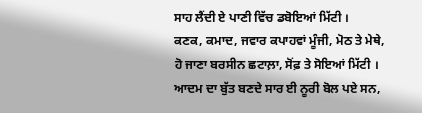ਸਾਹ ਲੈਂਦੀ ਏ ਪਾਣੀ ਵਿੱਚ ਡਬੋਇਆਂ ਮਿੱਟੀ ।
ਕਣਕ, ਕਮਾਦ, ਜਵਾਰ ਕਪਾਹਵਾਂ ਮੂੰਜੀ, ਮੋਠ ਤੇ ਮੇਥੇ,
ਹੋ ਜਾਣਾ ਬਰਸੀਨ ਛਟਾਲ਼ਾ, ਸੋਂਫ਼ ਤੇ ਸੋਇਆਂ ਮਿੱਟੀ ।
ਆਦਮ ਦਾ ਬੁੱਤ ਬਣਦੇ ਸਾਰ ਈ ਨੂਰੀ ਬੋਲ ਪਏ ਸਨ,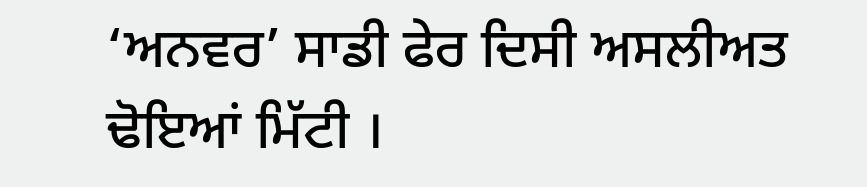‘ਅਨਵਰ’ ਸਾਡੀ ਫੇਰ ਦਿਸੀ ਅਸਲੀਅਤ ਢੋਇਆਂ ਮਿੱਟੀ ।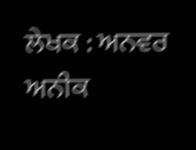ਲੇਖਕ : ਅਨਵਰ ਅਨੀਕ